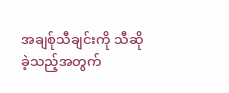အချစ်ုသီချင်းကို သီဆိုခဲ့သည့်အတွက်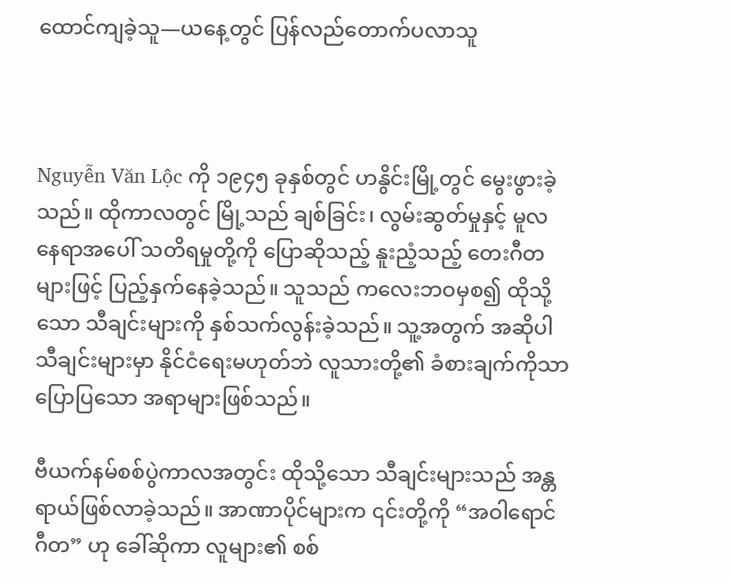ထောင်ကျခဲ့သူ—ယနေ့တွင် ပြန်လည်တောက်ပလာသူ



Nguyễn Văn Lộc ကို ၁၉၄၅ ခုနှစ်တွင် ဟနွိင်းမြို့တွင် မွေးဖွားခဲ့သည်။ ထိုကာလတွင် မြို့သည် ချစ်ခြင်း၊ လွမ်းဆွတ်မှုနှင့် မူလနေရာအပေါ် သတိရမှုတို့ကို ပြောဆိုသည့် နူးညံ့သည့် တေးဂီတများဖြင့် ပြည့်နှက်နေခဲ့သည်။ သူသည် ကလေးဘဝမှစ၍ ထိုသို့သော သီချင်းများကို နှစ်သက်လွန်းခဲ့သည်။ သူ့အတွက် အဆိုပါ သီချင်းများမှာ နိုင်ငံရေးမဟုတ်ဘဲ လူသားတို့၏ ခံစားချက်ကိုသာ ပြောပြသော အရာများဖြစ်သည်။

ဗီယက်နမ်စစ်ပွဲကာလအတွင်း ထိုသို့သော သီချင်းများသည် အန္တရာယ်ဖြစ်လာခဲ့သည်။ အာဏာပိုင်များက ၎င်းတို့ကို “အဝါရောင်ဂီတ” ဟု ခေါ်ဆိုကာ လူများ၏ စစ်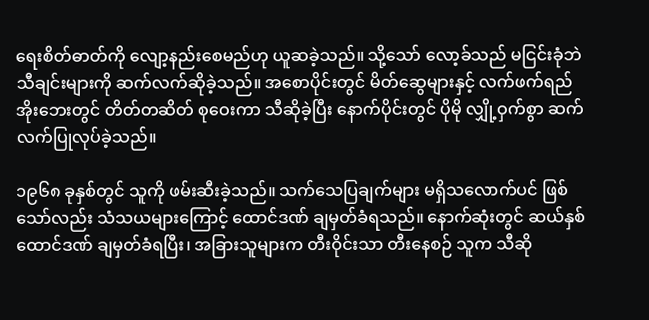ရေးစိတ်ဓာတ်ကို လျော့နည်းစေမည်ဟု ယူဆခဲ့သည်။ သို့သော် လော့ခ်သည် မငြင်းခုံဘဲ သီချင်းများကို ဆက်လက်ဆိုခဲ့သည်။ အစောပိုင်းတွင် မိတ်ဆွေများနှင့် လက်ဖက်ရည်အိုးဘေးတွင် တိတ်တဆိတ် စုဝေးကာ သီဆိုခဲ့ပြီး နောက်ပိုင်းတွင် ပိုမို လျှို့ဝှက်စွာ ဆက်လက်ပြုလုပ်ခဲ့သည်။

၁၉၆၈ ခုနှစ်တွင် သူကို ဖမ်းဆီးခဲ့သည်။ သက်သေပြချက်များ မရှိသလောက်ပင် ဖြစ်သော်လည်း သံသယများကြောင့် ထောင်ဒဏ် ချမှတ်ခံရသည်။ နောက်ဆုံးတွင် ဆယ်နှစ်ထောင်ဒဏ် ချမှတ်ခံရပြီး၊ အခြားသူများက တီးဝိုင်းသာ တီးနေစဉ် သူက သီဆို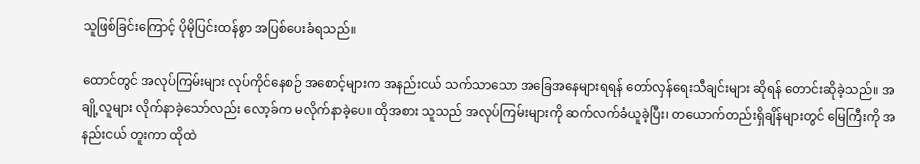သူဖြစ်ခြင်းကြောင့် ပိုမိုပြင်းထန်စွာ အပြစ်ပေးခံရသည်။

ထောင်တွင် အလုပ်ကြမ်းများ လုပ်ကိုင်နေစဉ် အစောင့်များက အနည်းငယ် သက်သာသော အခြေအနေများရရန် တော်လှန်ရေးသီချင်းများ ဆိုရန် တောင်းဆိုခဲ့သည်။ အချို့လူများ လိုက်နာခဲ့သော်လည်း လော့ခ်က မလိုက်နာခဲ့ပေ။ ထိုအစား သူသည် အလုပ်ကြမ်းများကို ဆက်လက်ခံယူခဲ့ပြီး၊ တယောက်တည်းရှိချိန်များတွင် မြေကြီးကို အနည်းငယ် တူးကာ ထိုထဲ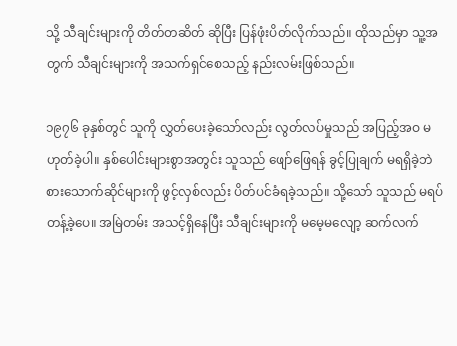သို့ သီချင်းများကို တိတ်တဆိတ် ဆိုပြီး ပြန်ဖုံးပိတ်လိုက်သည်။ ထိုသည်မှာ သူ့အတွက် သီချင်းများကို အသက်ရှင်စေသည့် နည်းလမ်းဖြစ်သည်။

၁၉၇၆ ခုနှစ်တွင် သူကို လွှတ်ပေးခဲ့သော်လည်း လွတ်လပ်မှုသည် အပြည့်အဝ မဟုတ်ခဲ့ပါ။ နှစ်ပေါင်းများစွာအတွင်း သူသည် ဖျော်ဖြေရန် ခွင့်ပြုချက် မရရှိခဲ့ဘဲ စားသောက်ဆိုင်များကို ဖွင့်လှစ်လည်း ပိတ်ပင်ခံရခဲ့သည်။ သို့သော် သူသည် မရပ်တန့်ခဲ့ပေ။ အမြဲတမ်း အသင့်ရှိနေပြီး သီချင်းများကို မမေ့မလျော့ ဆက်လက်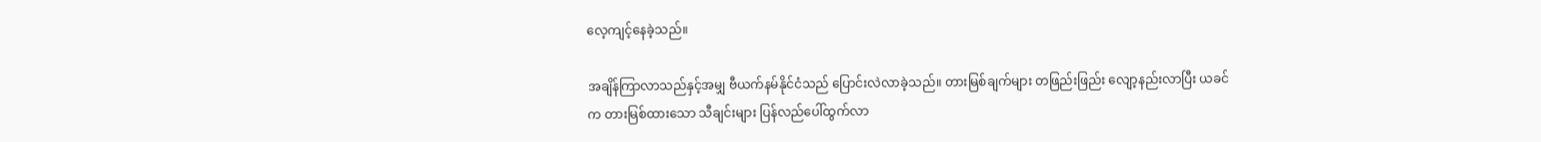လေ့ကျင့်နေခဲ့သည်။

အချိန်ကြာလာသည်နှင့်အမျှ ဗီယက်နမ်နိုင်ငံသည် ပြောင်းလဲလာခဲ့သည်။ တားမြစ်ချက်များ တဖြည်းဖြည်း လျော့နည်းလာပြီး ယခင်က တားမြစ်ထားသော သီချင်းများ ပြန်လည်ပေါ်ထွက်လာ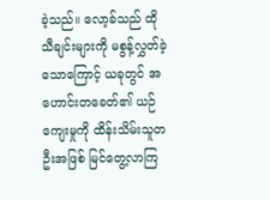ခဲ့သည်။ လော့ခ်သည် ထိုသီချင်းများကို မစွန့်လွှတ်ခဲ့သောကြောင့် ယခုတွင် အဟောင်းတခေတ်၏ ယဉ်ကျေးမှုကို ထိန်းသိမ်းသူတဦးအဖြစ် မြင်တွေ့လာကြ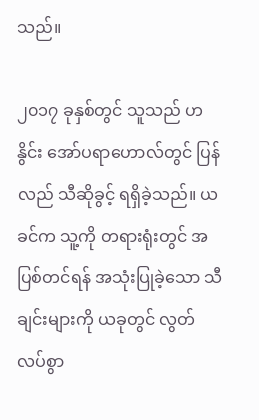သည်။

၂၀၁၇ ခုနှစ်တွင် သူသည် ဟနွိင်း အော်ပရာဟောလ်တွင် ပြန်လည် သီဆိုခွင့် ရရှိခဲ့သည်။ ယခင်က သူ့ကို တရားရုံးတွင် အပြစ်တင်ရန် အသုံးပြုခဲ့သော သီချင်းများကို ယခုတွင် လွတ်လပ်စွာ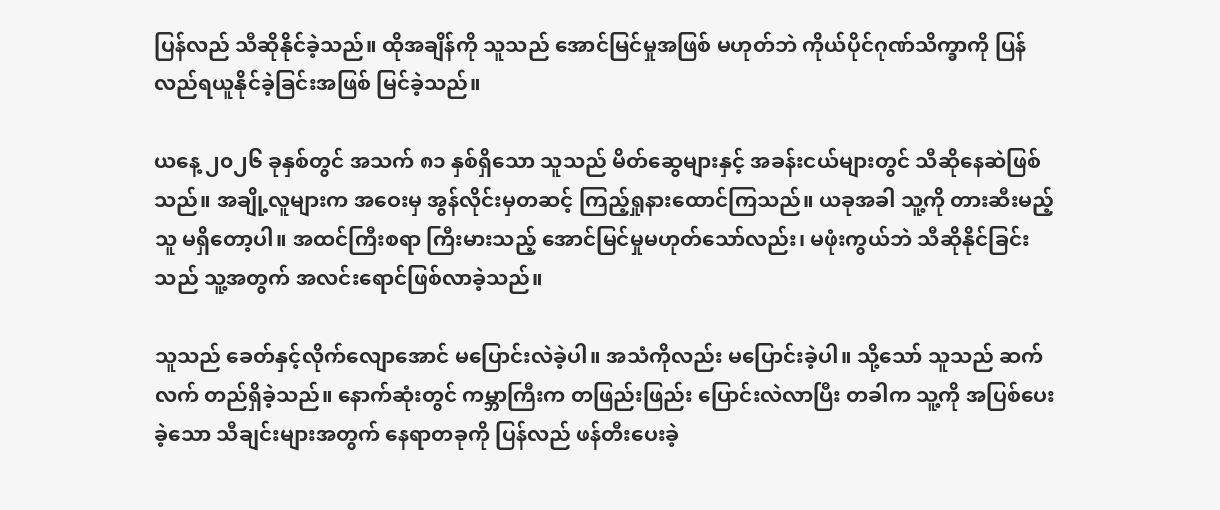ပြန်လည် သီဆိုနိုင်ခဲ့သည်။ ထိုအချိန်ကို သူသည် အောင်မြင်မှုအဖြစ် မဟုတ်ဘဲ ကိုယ်ပိုင်ဂုဏ်သိက္ခာကို ပြန်လည်ရယူနိုင်ခဲ့ခြင်းအဖြစ် မြင်ခဲ့သည်။

ယနေ့ ၂၀၂၆ ခုနှစ်တွင် အသက် ၈၁ နှစ်ရှိသော သူသည် မိတ်ဆွေများနှင့် အခန်းငယ်များတွင် သီဆိုနေဆဲဖြစ်သည်။ အချို့လူများက အဝေးမှ အွန်လိုင်းမှတဆင့် ကြည့်ရှုနားထောင်ကြသည်။ ယခုအခါ သူ့ကို တားဆီးမည့်သူ မရှိတော့ပါ။ အထင်ကြီးစရာ ကြီးမားသည့် အောင်မြင်မှုမဟုတ်သော်လည်း၊ မဖုံးကွယ်ဘဲ သီဆိုနိုင်ခြင်းသည် သူ့အတွက် အလင်းရောင်ဖြစ်လာခဲ့သည်။

သူသည် ခေတ်နှင့်လိုက်လျောအောင် မပြောင်းလဲခဲ့ပါ။ အသံကိုလည်း မပြောင်းခဲ့ပါ။ သို့သော် သူသည် ဆက်လက် တည်ရှိခဲ့သည်။ နောက်ဆုံးတွင် ကမ္ဘာကြီးက တဖြည်းဖြည်း ပြောင်းလဲလာပြီး တခါက သူ့ကို အပြစ်ပေးခဲ့သော သီချင်းများအတွက် နေရာတခုကို ပြန်လည် ဖန်တီးပေးခဲ့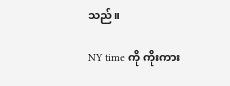သည်။

NY time ကို ကိုးကား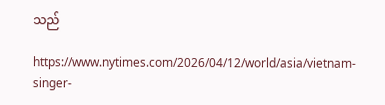သည်

https://www.nytimes.com/2026/04/12/world/asia/vietnam-singer-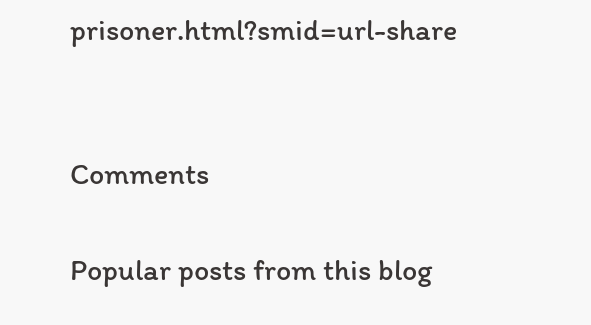prisoner.html?smid=url-share


Comments

Popular posts from this blog